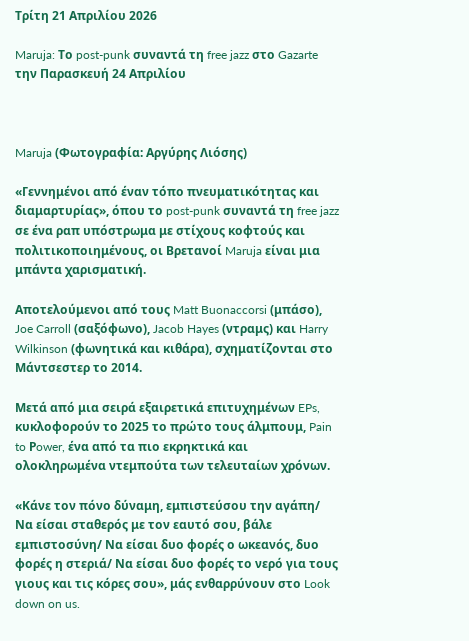Τρίτη 21 Απριλίου 2026

Maruja: Το post-punk συναντά τη free jazz στο Gazarte την Παρασκευή 24 Απριλίου



Maruja (Φωτογραφία: Αργύρης Λιόσης)

«Γεννημένοι από έναν τόπο πνευματικότητας και διαμαρτυρίας», όπου το post-punk συναντά τη free jazz σε ένα ραπ υπόστρωμα με στίχους κοφτούς και πολιτικοποιημένους, οι Βρετανοί Maruja είναι μια μπάντα χαρισματική.

Αποτελούμενοι από τους Matt Buonaccorsi (μπάσο), Joe Carroll (σαξόφωνο), Jacob Hayes (ντραμς) και Harry Wilkinson (φωνητικά και κιθάρα), σχηματίζονται στο Μάντσεστερ το 2014.

Μετά από μια σειρά εξαιρετικά επιτυχημένων EPs, κυκλοφορούν το 2025 το πρώτο τους άλμπουμ, Pain to Ρower, ένα από τα πιο εκρηκτικά και ολοκληρωμένα ντεμπούτα των τελευταίων χρόνων.

«Κάνε τον πόνο δύναμη, εμπιστεύσου την αγάπη/ Να είσαι σταθερός με τον εαυτό σου, βάλε εμπιστοσύνη/ Να είσαι δυο φορές ο ωκεανός, δυο φορές η στεριά/ Να είσαι δυο φορές το νερό για τους γιους και τις κόρες σου», μάς ενθαρρύνουν στο Look down on us.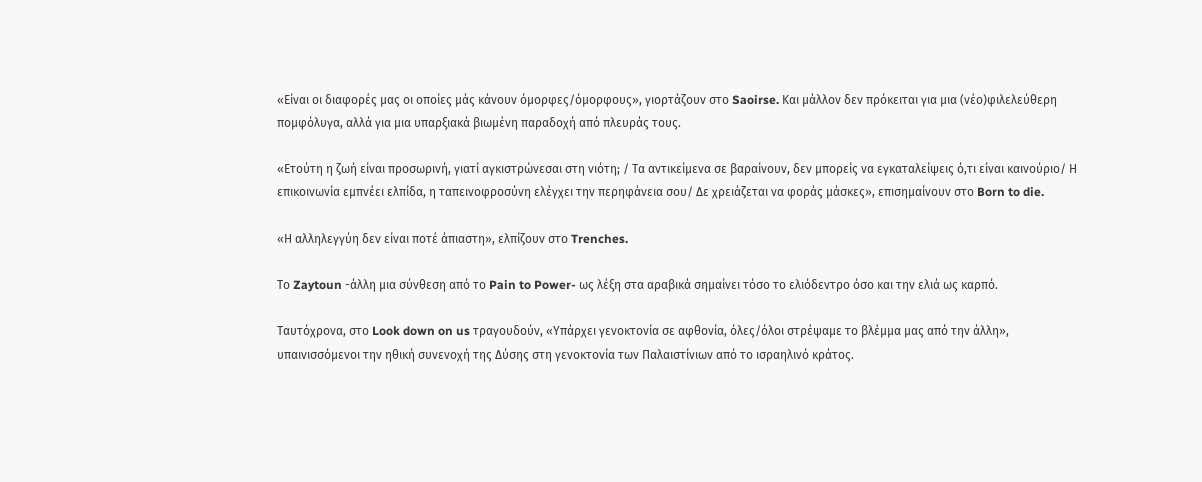«Είναι οι διαφορές μας οι οποίες μάς κάνουν όμορφες/όμορφους», γιορτάζουν στο Saoirse. Και μάλλον δεν πρόκειται για μια (νέο)φιλελεύθερη πομφόλυγα, αλλά για μια υπαρξιακά βιωμένη παραδοχή από πλευράς τους.

«Ετούτη η ζωή είναι προσωρινή, γιατί αγκιστρώνεσαι στη νιότη; / Τα αντικείμενα σε βαραίνουν, δεν μπορείς να εγκαταλείψεις ό,τι είναι καινούριο/ Η επικοινωνία εμπνέει ελπίδα, η ταπεινοφροσύνη ελέγχει την περηφάνεια σου/ Δε χρειάζεται να φοράς μάσκες», επισημαίνουν στο Born to die.

«Η αλληλεγγύη δεν είναι ποτέ άπιαστη», ελπίζουν στο Trenches.

Το Zaytoun -άλλη μια σύνθεση από το Pain to Power- ως λέξη στα αραβικά σημαίνει τόσο το ελιόδεντρο όσο και την ελιά ως καρπό.

Ταυτόχρονα, στο Look down on us τραγουδούν, «Υπάρχει γενοκτονία σε αφθονία, όλες/όλοι στρέψαμε το βλέμμα μας από την άλλη», υπαινισσόμενοι την ηθική συνενοχή της Δύσης στη γενοκτονία των Παλαιστίνιων από το ισραηλινό κράτος.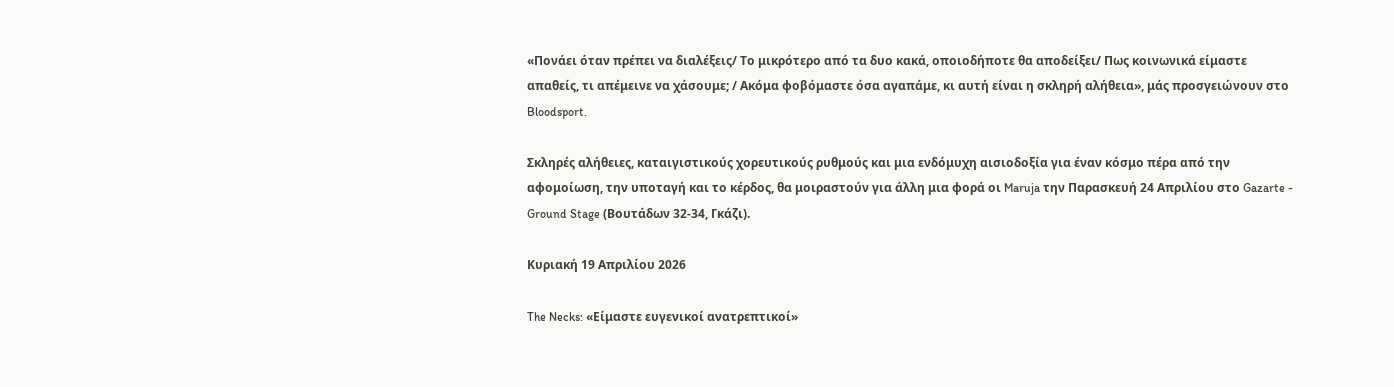«Πονάει όταν πρέπει να διαλέξεις/ Το μικρότερο από τα δυο κακά, οποιοδήποτε θα αποδείξει/ Πως κοινωνικά είμαστε απαθείς, τι απέμεινε να χάσουμε; / Ακόμα φοβόμαστε όσα αγαπάμε, κι αυτή είναι η σκληρή αλήθεια», μάς προσγειώνουν στο  Bloodsport.

Σκληρές αλήθειες, καταιγιστικούς χορευτικούς ρυθμούς και μια ενδόμυχη αισιοδοξία για έναν κόσμο πέρα από την αφομοίωση, την υποταγή και το κέρδος, θα μοιραστούν για άλλη μια φορά οι Maruja την Παρασκευή 24 Απριλίου στο Gazarte - Ground Stage (Βουτάδων 32-34, Γκάζι).

Κυριακή 19 Απριλίου 2026

The Necks: «Είμαστε ευγενικοί ανατρεπτικοί»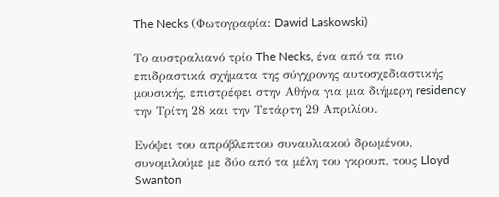The Necks (Φωτογραφία: Dawid Laskowski)

Το αυστραλιανό τρίο The Necks, ένα από τα πιο επιδραστικά σχήματα της σύγχρονης αυτοσχεδιαστικής μουσικής, επιστρέφει στην Αθήνα για μια διήμερη residency την Τρίτη 28 και την Τετάρτη 29 Απριλίου.

Ενόψει του απρόβλεπτου συναυλιακού δρωμένου, συνομιλούμε με δύο από τα μέλη του γκρουπ, τους Lloyd Swanton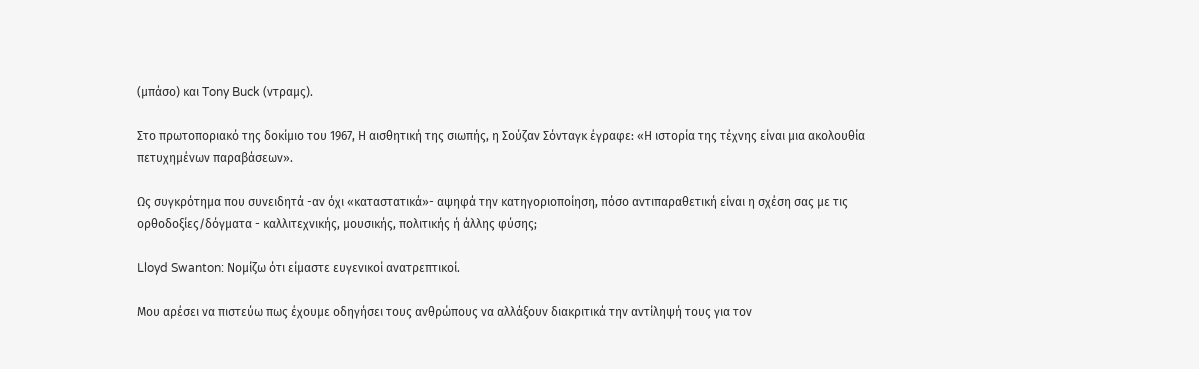(μπάσο) και Tony Buck (ντραμς).

Στο πρωτοποριακό της δοκίμιο του 1967, Η αισθητική της σιωπής, η Σούζαν Σόνταγκ έγραφε: «Η ιστορία της τέχνης είναι μια ακολουθία πετυχημένων παραβάσεων».

Ως συγκρότημα που συνειδητά -αν όχι «καταστατικά»- αψηφά την κατηγοριοποίηση, πόσο αντιπαραθετική είναι η σχέση σας με τις ορθοδοξίες/δόγματα - καλλιτεχνικής, μουσικής, πολιτικής ή άλλης φύσης;

Lloyd Swanton: Νομίζω ότι είμαστε ευγενικοί ανατρεπτικοί.

Μου αρέσει να πιστεύω πως έχουμε οδηγήσει τους ανθρώπους να αλλάξουν διακριτικά την αντίληψή τους για τον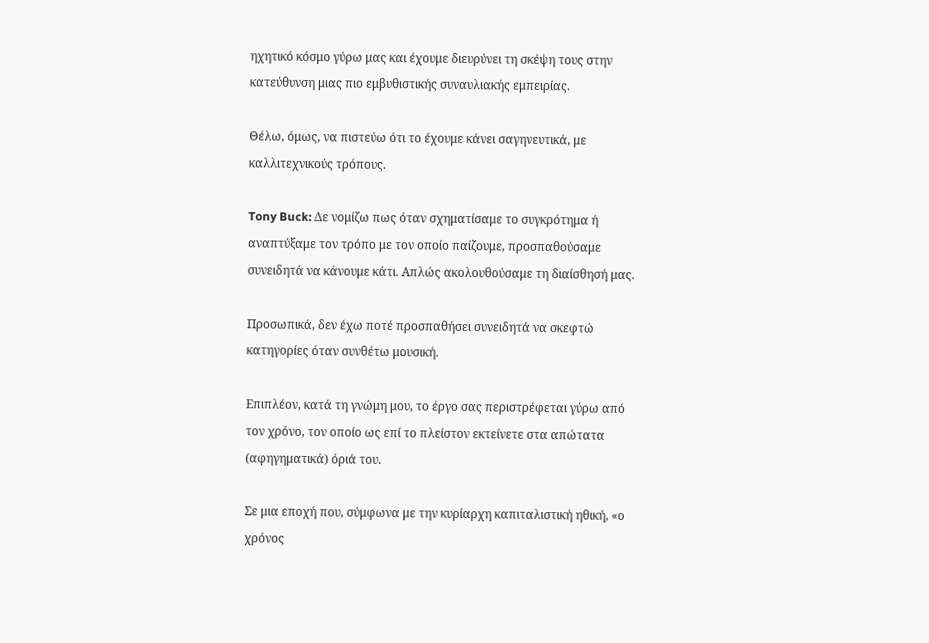ηχητικό κόσμο γύρω μας και έχουμε διευρύνει τη σκέψη τους στην κατεύθυνση μιας πιο εμβυθιστικής συναυλιακής εμπειρίας.

Θέλω, όμως, να πιστεύω ότι το έχουμε κάνει σαγηνευτικά, με καλλιτεχνικούς τρόπους.

Tony Buck: Δε νομίζω πως όταν σχηματίσαμε το συγκρότημα ή αναπτύξαμε τον τρόπο με τον οποίο παίζουμε, προσπαθούσαμε συνειδητά να κάνουμε κάτι. Απλώς ακολουθούσαμε τη διαίσθησή μας.

Προσωπικά, δεν έχω ποτέ προσπαθήσει συνειδητά να σκεφτώ κατηγορίες όταν συνθέτω μουσική.

Επιπλέον, κατά τη γνώμη μου, το έργο σας περιστρέφεται γύρω από τον χρόνο, τον οποίο ως επί το πλείστον εκτείνετε στα απώτατα (αφηγηματικά) όριά του.

Σε μια εποχή που, σύμφωνα με την κυρίαρχη καπιταλιστική ηθική, «ο χρόνος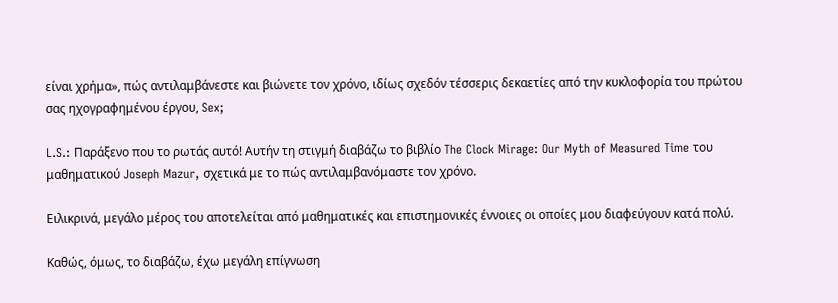είναι χρήμα», πώς αντιλαμβάνεστε και βιώνετε τον χρόνο, ιδίως σχεδόν τέσσερις δεκαετίες από την κυκλοφορία του πρώτου σας ηχογραφημένου έργου, Sex;

L.S.: Παράξενο που το ρωτάς αυτό! Αυτήν τη στιγμή διαβάζω το βιβλίο The Clock Mirage: Our Myth of Measured Time του μαθηματικού Joseph Mazur, σχετικά με το πώς αντιλαμβανόμαστε τον χρόνο.

Ειλικρινά, μεγάλο μέρος του αποτελείται από μαθηματικές και επιστημονικές έννοιες οι οποίες μου διαφεύγουν κατά πολύ.

Καθώς, όμως, το διαβάζω, έχω μεγάλη επίγνωση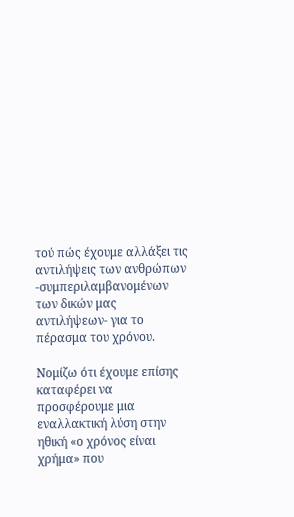τού πώς έχουμε αλλάξει τις αντιλήψεις των ανθρώπων -συμπεριλαμβανομένων των δικών μας αντιλήψεων- για το πέρασμα του χρόνου.

Νομίζω ότι έχουμε επίσης καταφέρει να προσφέρουμε μια εναλλακτική λύση στην ηθική «ο χρόνος είναι χρήμα» που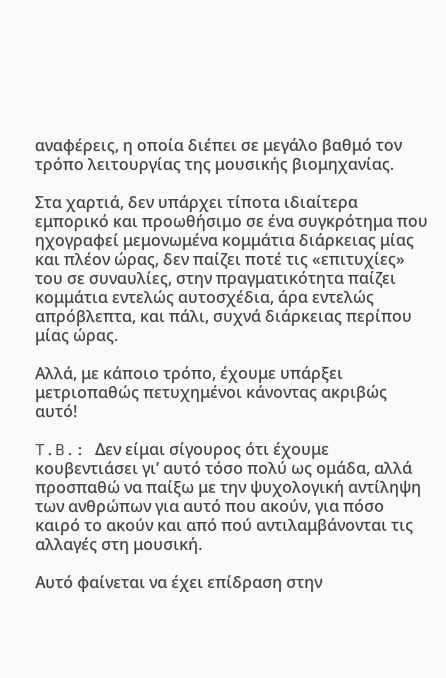αναφέρεις, η οποία διέπει σε μεγάλο βαθμό τον τρόπο λειτουργίας της μουσικής βιομηχανίας.

Στα χαρτιά, δεν υπάρχει τίποτα ιδιαίτερα εμπορικό και προωθήσιμο σε ένα συγκρότημα που ηχογραφεί μεμονωμένα κομμάτια διάρκειας μίας και πλέον ώρας, δεν παίζει ποτέ τις «επιτυχίες» του σε συναυλίες, στην πραγματικότητα παίζει κομμάτια εντελώς αυτοσχέδια, άρα εντελώς απρόβλεπτα, και πάλι, συχνά διάρκειας περίπου μίας ώρας.

Αλλά, με κάποιο τρόπο, έχουμε υπάρξει μετριοπαθώς πετυχημένοι κάνοντας ακριβώς αυτό!

T.B.: Δεν είμαι σίγουρος ότι έχουμε κουβεντιάσει γι’ αυτό τόσο πολύ ως ομάδα, αλλά προσπαθώ να παίξω με την ψυχολογική αντίληψη των ανθρώπων για αυτό που ακούν, για πόσο καιρό το ακούν και από πού αντιλαμβάνονται τις αλλαγές στη μουσική.

Αυτό φαίνεται να έχει επίδραση στην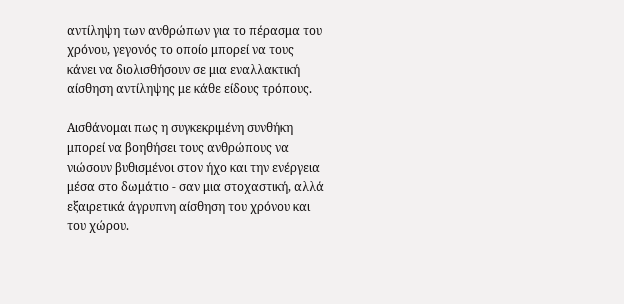αντίληψη των ανθρώπων για το πέρασμα του χρόνου, γεγονός το οποίο μπορεί να τους κάνει να διολισθήσουν σε μια εναλλακτική αίσθηση αντίληψης με κάθε είδους τρόπους.

Αισθάνομαι πως η συγκεκριμένη συνθήκη μπορεί να βοηθήσει τους ανθρώπους να νιώσουν βυθισμένοι στον ήχο και την ενέργεια μέσα στο δωμάτιο - σαν μια στοχαστική, αλλά εξαιρετικά άγρυπνη αίσθηση του χρόνου και του χώρου.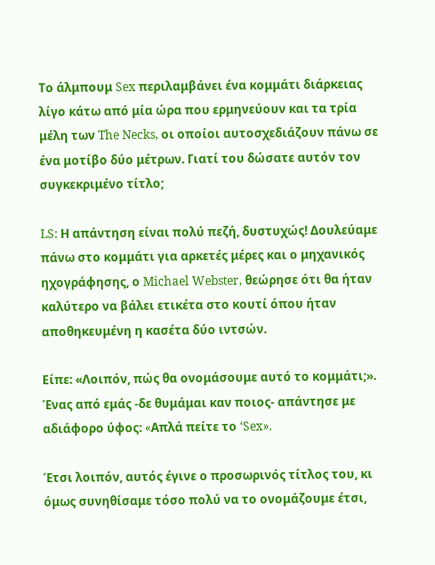Το άλμπουμ Sex περιλαμβάνει ένα κομμάτι διάρκειας λίγο κάτω από μία ώρα που ερμηνεύουν και τα τρία μέλη των The Necks, οι οποίοι αυτοσχεδιάζουν πάνω σε ένα μοτίβο δύο μέτρων. Γιατί του δώσατε αυτόν τον συγκεκριμένο τίτλο;

LS: Η απάντηση είναι πολύ πεζή, δυστυχώς! Δουλεύαμε πάνω στο κομμάτι για αρκετές μέρες και ο μηχανικός ηχογράφησης, ο Michael Webster, θεώρησε ότι θα ήταν καλύτερο να βάλει ετικέτα στο κουτί όπου ήταν αποθηκευμένη η κασέτα δύο ιντσών.

Είπε: «Λοιπόν, πώς θα ονομάσουμε αυτό το κομμάτι;». Ένας από εμάς -δε θυμάμαι καν ποιος- απάντησε με αδιάφορο ύφος: «Aπλά πείτε το ‘Sex».

Έτσι λοιπόν, αυτός έγινε ο προσωρινός τίτλος του, κι όμως συνηθίσαμε τόσο πολύ να το ονομάζουμε έτσι,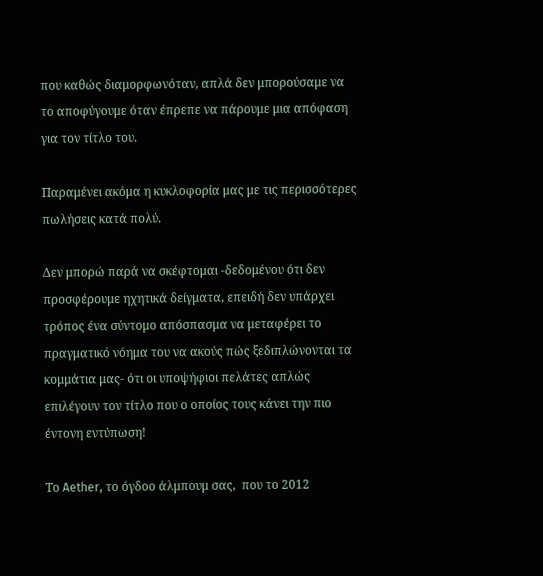που καθώς διαμορφωνόταν, απλά δεν μπορούσαμε να το αποφύγουμε όταν έπρεπε να πάρουμε μια απόφαση για τον τίτλο του.

Παραμένει ακόμα η κυκλοφορία μας με τις περισσότερες πωλήσεις κατά πολύ.

Δεν μπορώ παρά να σκέφτομαι -δεδομένου ότι δεν προσφέρουμε ηχητικά δείγματα, επειδή δεν υπάρχει τρόπος ένα σύντομο απόσπασμα να μεταφέρει το πραγματικό νόημα του να ακούς πώς ξεδιπλώνονται τα κομμάτια μας- ότι οι υποψήφιοι πελάτες απλώς επιλέγουν τον τίτλο που ο οποίος τους κάνει την πιο έντονη εντύπωση!

Το Aether, το όγδοο άλμπουμ σας,  που το 2012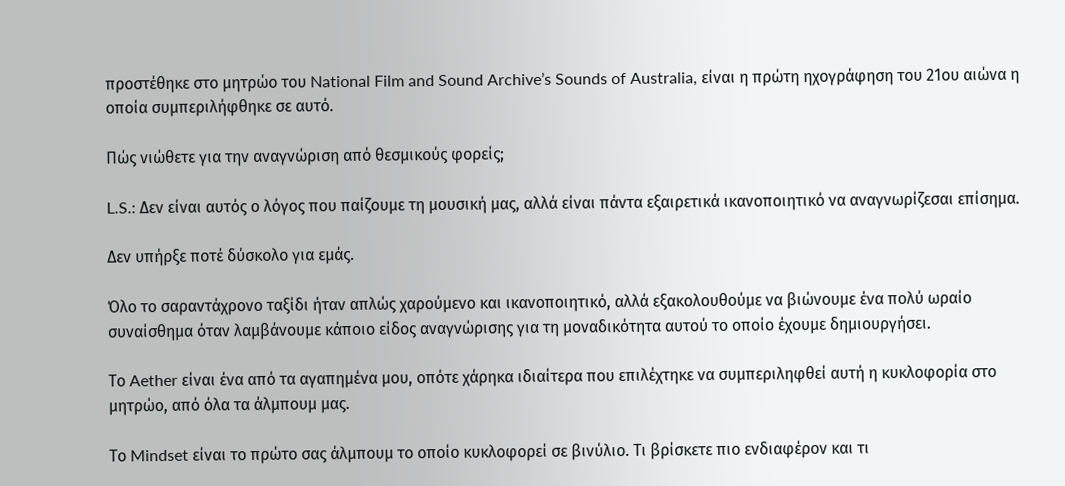προστέθηκε στο μητρώο του National Film and Sound Archive’s Sounds of Australia, είναι η πρώτη ηχογράφηση του 21ου αιώνα η οποία συμπεριλήφθηκε σε αυτό.

Πώς νιώθετε για την αναγνώριση από θεσμικούς φορείς;

L.S.: Δεν είναι αυτός ο λόγος που παίζουμε τη μουσική μας, αλλά είναι πάντα εξαιρετικά ικανοποιητικό να αναγνωρίζεσαι επίσημα.

Δεν υπήρξε ποτέ δύσκολο για εμάς.

Όλο το σαραντάχρονο ταξίδι ήταν απλώς χαρούμενο και ικανοποιητικό, αλλά εξακολουθούμε να βιώνουμε ένα πολύ ωραίο συναίσθημα όταν λαμβάνουμε κάποιο είδος αναγνώρισης για τη μοναδικότητα αυτού το οποίο έχουμε δημιουργήσει.

Το Aether είναι ένα από τα αγαπημένα μου, οπότε χάρηκα ιδιαίτερα που επιλέχτηκε να συμπεριληφθεί αυτή η κυκλοφορία στο μητρώο, από όλα τα άλμπουμ μας.

Το Mindset είναι το πρώτο σας άλμπουμ το οποίο κυκλοφορεί σε βινύλιο. Τι βρίσκετε πιο ενδιαφέρον και τι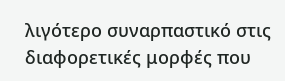λιγότερο συναρπαστικό στις διαφορετικές μορφές που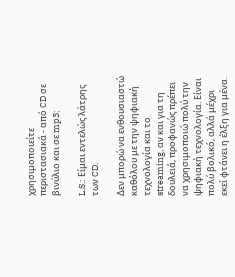χρησιμοποιείτε περιστασιακά - από CD σε βινύλιο και σε mp3;

L.S.: Είμαι εντελώς λάτρης των CD.

Δεν μπορώ να ενθουσιαστώ καθόλου με την ψηφιακή τεχνολογία και το streaming, αν και για τη δουλειά, προφανώς πρέπει να χρησιμοποιώ πολύ την ψηφιακή τεχνολογία. Είναι πολύ βολικό, αλλά μέχρι εκεί φτάνει η έλξη για μένα.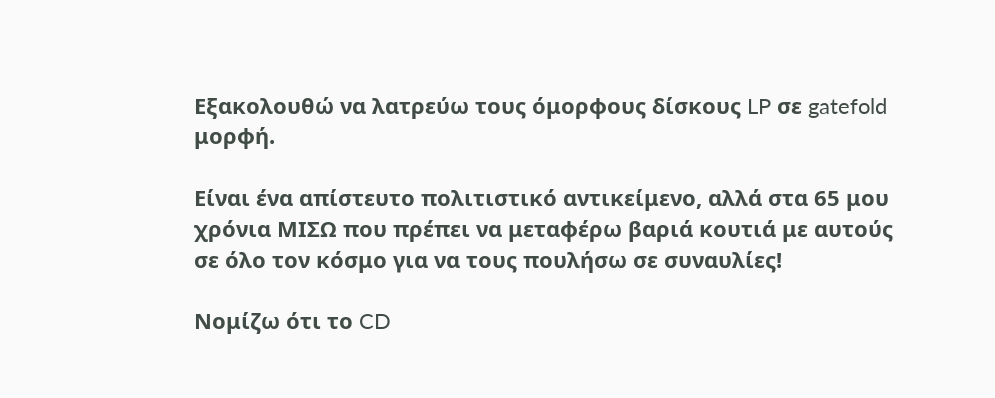Εξακολουθώ να λατρεύω τους όμορφους δίσκους LP σε gatefold μορφή.

Είναι ένα απίστευτο πολιτιστικό αντικείμενο, αλλά στα 65 μου χρόνια ΜΙΣΩ που πρέπει να μεταφέρω βαριά κουτιά με αυτούς σε όλο τον κόσμο για να τους πουλήσω σε συναυλίες!

Νομίζω ότι το CD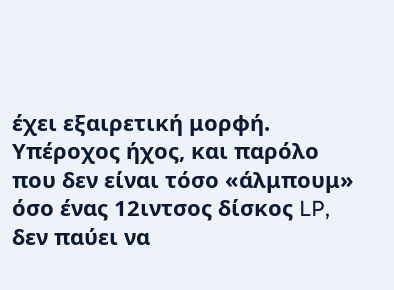έχει εξαιρετική μορφή. Υπέροχος ήχος, και παρόλο που δεν είναι τόσο «άλμπουμ» όσο ένας 12ιντσος δίσκος LP, δεν παύει να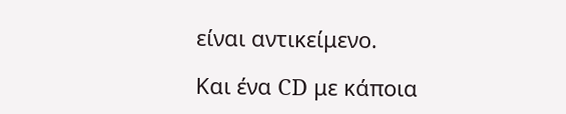είναι αντικείμενο.

Και ένα CD με κάποια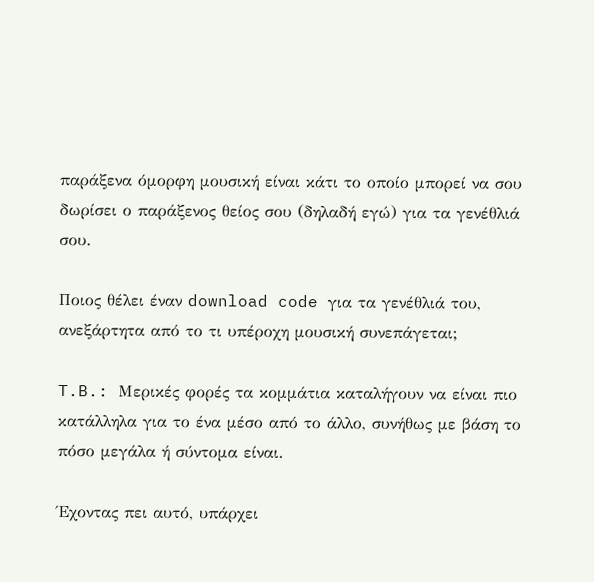παράξενα όμορφη μουσική είναι κάτι το οποίο μπορεί να σου δωρίσει ο παράξενος θείος σου (δηλαδή εγώ) για τα γενέθλιά σου.

Ποιος θέλει έναν download code για τα γενέθλιά του, ανεξάρτητα από το τι υπέροχη μουσική συνεπάγεται;

T.B.: Μερικές φορές τα κομμάτια καταλήγουν να είναι πιο κατάλληλα για το ένα μέσο από το άλλο, συνήθως με βάση το πόσο μεγάλα ή σύντομα είναι.

Έχοντας πει αυτό, υπάρχει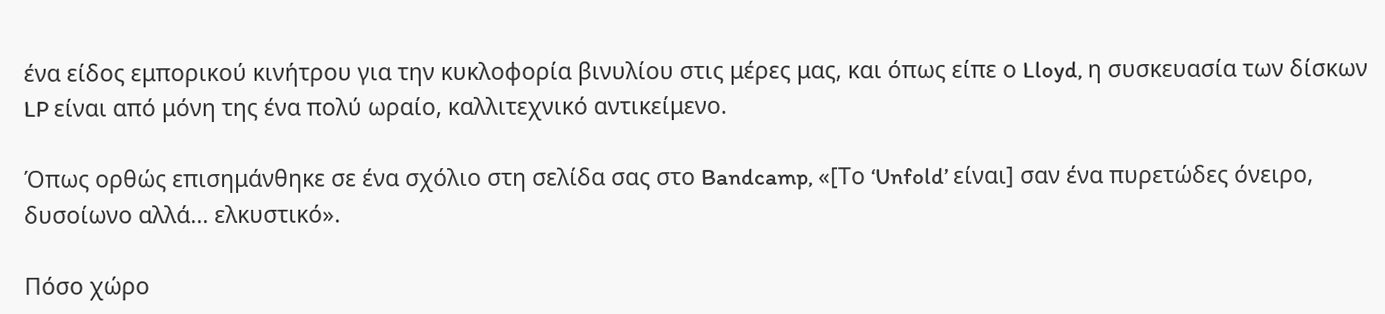ένα είδος εμπορικού κινήτρου για την κυκλοφορία βινυλίου στις μέρες μας, και όπως είπε ο Lloyd, η συσκευασία των δίσκων LP είναι από μόνη της ένα πολύ ωραίο, καλλιτεχνικό αντικείμενο.

Όπως ορθώς επισημάνθηκε σε ένα σχόλιο στη σελίδα σας στο Bandcamp, «[Το ‘Unfold’ είναι] σαν ένα πυρετώδες όνειρο, δυσοίωνο αλλά... ελκυστικό».

Πόσο χώρο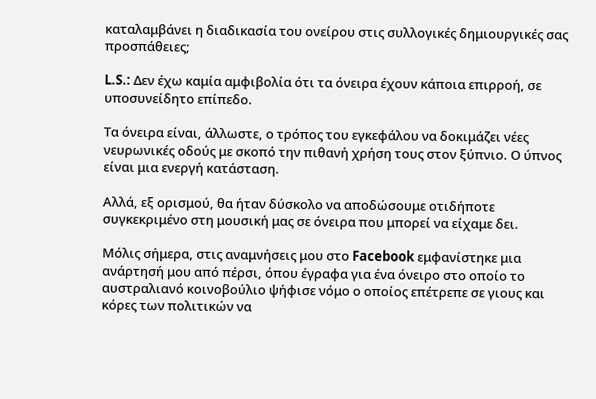καταλαμβάνει η διαδικασία του ονείρου στις συλλογικές δημιουργικές σας προσπάθειες;

L.S.: Δεν έχω καμία αμφιβολία ότι τα όνειρα έχουν κάποια επιρροή, σε υποσυνείδητο επίπεδο.

Τα όνειρα είναι, άλλωστε, ο τρόπος του εγκεφάλου να δοκιμάζει νέες νευρωνικές οδούς με σκοπό την πιθανή χρήση τους στoν ξύπνιο. Ο ύπνος είναι μια ενεργή κατάσταση.

Αλλά, εξ ορισμού, θα ήταν δύσκολο να αποδώσουμε οτιδήποτε συγκεκριμένο στη μουσική μας σε όνειρα που μπορεί να είχαμε δει.

Μόλις σήμερα, στις αναμνήσεις μου στο Facebook εμφανίστηκε μια ανάρτησή μου από πέρσι, όπου έγραφα για ένα όνειρο στο οποίο το αυστραλιανό κοινοβούλιο ψήφισε νόμο ο οποίος επέτρεπε σε γιους και κόρες των πολιτικών να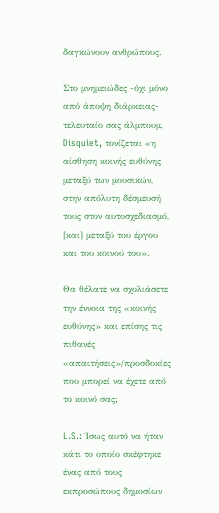δαγκώνουν ανθρώπους.

Στο μνημειώδες -όχι μόνο από άποψη διάρκειας- τελευταίο σας άλμπουμ, Disquiet, τονίζεται «η αίσθηση κοινής ευθύνης μεταξύ των μουσικών, στην απόλυτη δέσμευσή τους στον αυτοσχεδιασμό, [και] μεταξύ του έργου και του κοινού του».

Θα θέλατε να σχολιάσετε την έννοια της «κοινής ευθύνης» και επίσης τις πιθανές «απαιτήσεις»/προσδοκίες που μπορεί να έχετε από το κοινό σας;

L.S.: Ίσως αυτό να ήταν κάτι το οποίο σκέφτηκε ένας από τους εκπροσώπους δημοσίων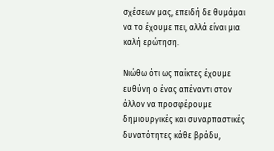σχέσεων μας, επειδή δε θυμάμαι να το έχουμε πει, αλλά είναι μια καλή ερώτηση.

Νιώθω ότι ως παίκτες έχουμε ευθύνη ο ένας απέναντι στον άλλον να προσφέρουμε δημιουργικές και συναρπαστικές δυνατότητες κάθε βράδυ,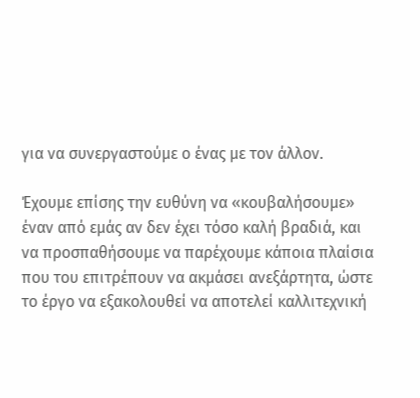για να συνεργαστούμε ο ένας με τον άλλον.

Έχουμε επίσης την ευθύνη να «κουβαλήσουμε» έναν από εμάς αν δεν έχει τόσο καλή βραδιά, και να προσπαθήσουμε να παρέχουμε κάποια πλαίσια που του επιτρέπουν να ακμάσει ανεξάρτητα, ώστε το έργο να εξακολουθεί να αποτελεί καλλιτεχνική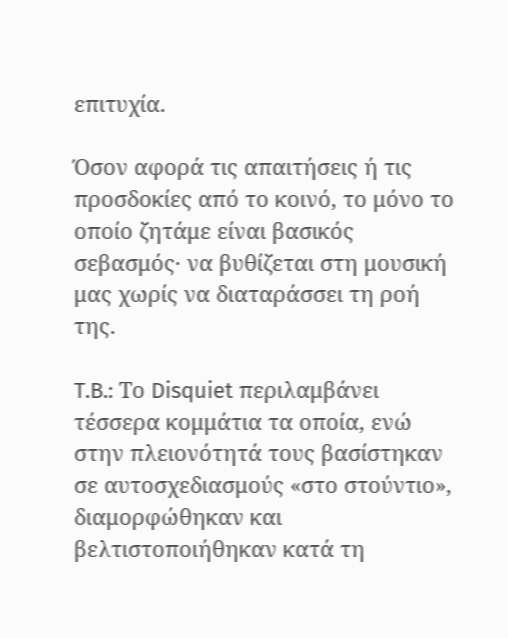επιτυχία.

Όσον αφορά τις απαιτήσεις ή τις προσδοκίες από το κοινό, το μόνο το οποίο ζητάμε είναι βασικός σεβασμός· να βυθίζεται στη μουσική μας χωρίς να διαταράσσει τη ροή της.

T.B.: Το Disquiet περιλαμβάνει τέσσερα κομμάτια τα οποία, ενώ στην πλειονότητά τους βασίστηκαν σε αυτοσχεδιασμούς «στο στούντιο», διαμορφώθηκαν και βελτιστοποιήθηκαν κατά τη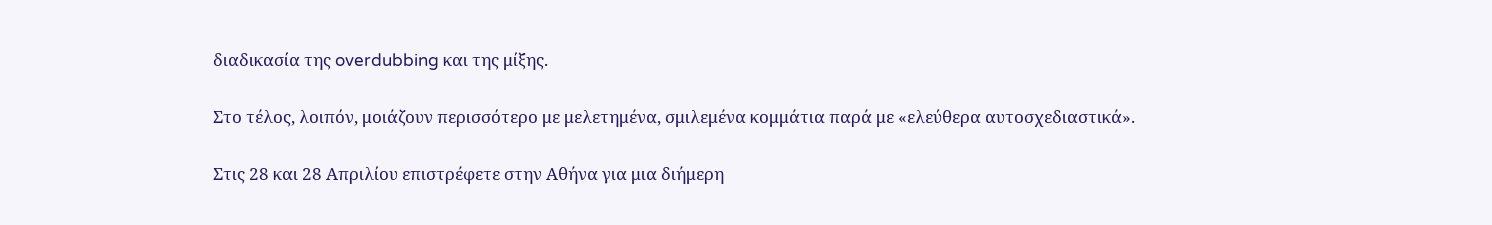διαδικασία της overdubbing και της μίξης.

Στο τέλος, λοιπόν, μοιάζουν περισσότερο με μελετημένα, σμιλεμένα κομμάτια παρά με «ελεύθερα αυτοσχεδιαστικά».

Στις 28 και 28 Απριλίου επιστρέφετε στην Αθήνα για μια διήμερη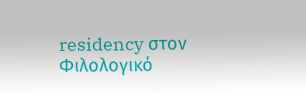residency στον Φιλολογικό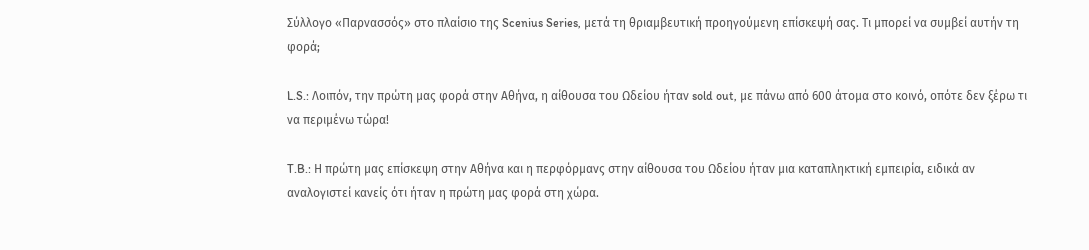Σύλλογο «Παρνασσός» στο πλαίσιο της Scenius Series, μετά τη θριαμβευτική προηγούμενη επίσκεψή σας. Τι μπορεί να συμβεί αυτήν τη φορά;

L.S.: Λοιπόν, την πρώτη μας φορά στην Αθήνα, η αίθουσα του Ωδείου ήταν sold out, με πάνω από 600 άτομα στο κοινό, οπότε δεν ξέρω τι να περιμένω τώρα!

T.B.: Η πρώτη μας επίσκεψη στην Αθήνα και η περφόρμανς στην αίθουσα του Ωδείου ήταν μια καταπληκτική εμπειρία, ειδικά αν αναλογιστεί κανείς ότι ήταν η πρώτη μας φορά στη χώρα.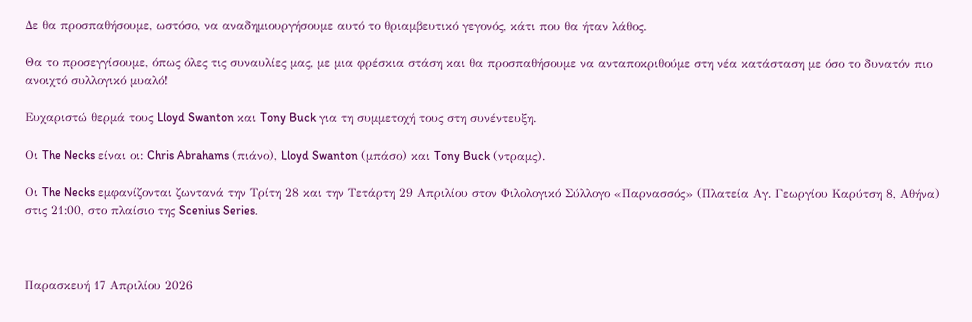Δε θα προσπαθήσουμε, ωστόσο, να αναδημιουργήσουμε αυτό το θριαμβευτικό γεγονός, κάτι που θα ήταν λάθος.

Θα το προσεγγίσουμε, όπως όλες τις συναυλίες μας, με μια φρέσκια στάση και θα προσπαθήσουμε να ανταποκριθούμε στη νέα κατάσταση με όσο το δυνατόν πιο ανοιχτό συλλογικό μυαλό!

Ευχαριστώ θερμά τους Lloyd Swanton και Tony Buck για τη συμμετοχή τους στη συνέντευξη.

Οι The Necks είναι οι: Chris Abrahams (πιάνο), Lloyd Swanton (μπάσο) και Tony Buck (ντραμς).

Οι The Necks εμφανίζονται ζωντανά την Τρίτη 28 και την Τετάρτη 29 Απριλίου στον Φιλολογικό Σύλλογο «Παρνασσός» (Πλατεία Αγ. Γεωργίου Καρύτση 8, Αθήνα) στις 21:00, στο πλαίσιο της Scenius Series.



Παρασκευή 17 Απριλίου 2026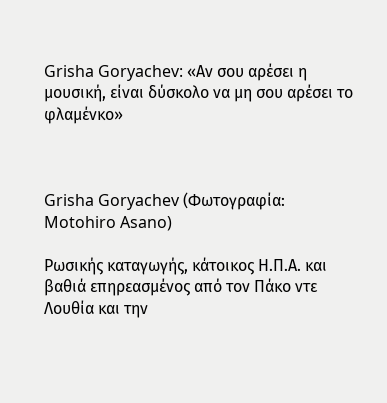Grisha Goryachev: «Αν σου αρέσει η μουσική, είναι δύσκολο να μη σου αρέσει το φλαμένκο»



Grisha Goryachev (Φωτογραφία: Motohiro Asano)

Ρωσικής καταγωγής, κάτοικος Η.Π.Α. και βαθιά επηρεασμένος από τον Πάκο ντε Λουθία και την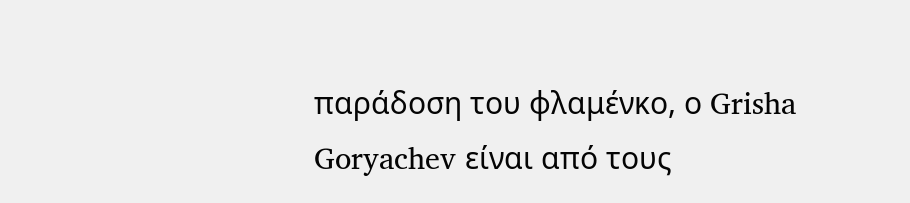παράδοση του φλαμένκο, ο Grisha Goryachev είναι από τους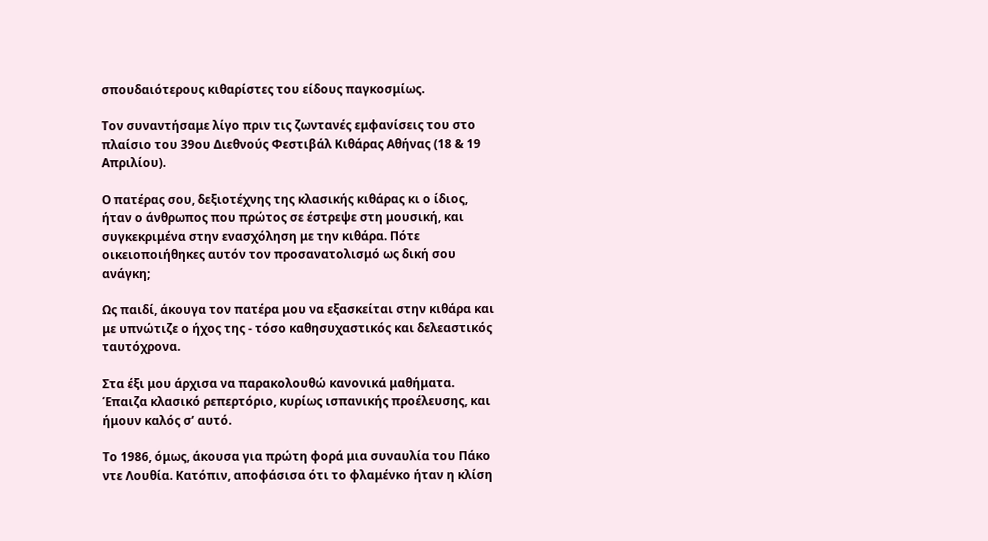σπουδαιότερους κιθαρίστες του είδους παγκοσμίως.

Τον συναντήσαμε λίγο πριν τις ζωντανές εμφανίσεις του στο πλαίσιο του 39ου Διεθνούς Φεστιβάλ Κιθάρας Αθήνας (18 & 19 Απριλίου).

Ο πατέρας σου, δεξιοτέχνης της κλασικής κιθάρας κι ο ίδιος, ήταν ο άνθρωπος που πρώτος σε έστρεψε στη μουσική, και συγκεκριμένα στην ενασχόληση με την κιθάρα. Πότε οικειoποιήθηκες αυτόν τον προσανατολισμό ως δική σου ανάγκη;

Ως παιδί, άκουγα τον πατέρα μου να εξασκείται στην κιθάρα και με υπνώτιζε ο ήχος της - τόσο καθησυχαστικός και δελεαστικός ταυτόχρονα.

Στα έξι μου άρχισα να παρακολουθώ κανονικά μαθήματα. Έπαιζα κλασικό ρεπερτόριο, κυρίως ισπανικής προέλευσης, και ήμουν καλός σ’ αυτό.

Το 1986, όμως, άκουσα για πρώτη φορά μια συναυλία του Πάκο ντε Λουθία. Κατόπιν, αποφάσισα ότι το φλαμένκο ήταν η κλίση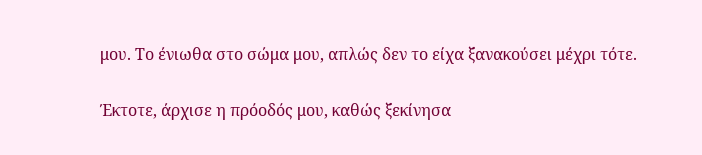μου. Το ένιωθα στο σώμα μου, απλώς δεν το είχα ξανακούσει μέχρι τότε.

Έκτοτε, άρχισε η πρόοδός μου, καθώς ξεκίνησα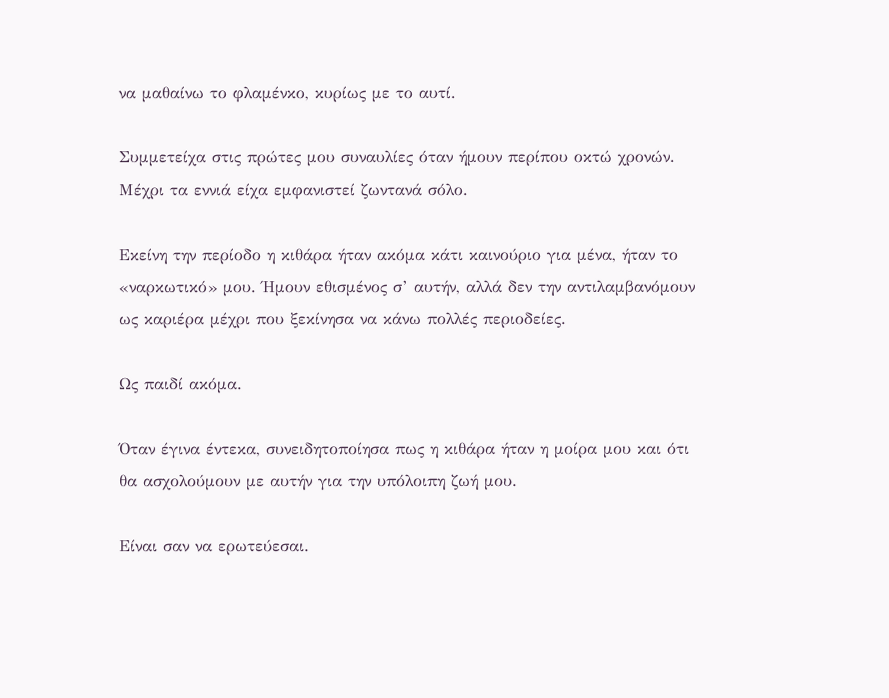να μαθαίνω το φλαμένκο, κυρίως με το αυτί.

Συμμετείχα στις πρώτες μου συναυλίες όταν ήμουν περίπου οκτώ χρονών. Μέχρι τα εννιά είχα εμφανιστεί ζωντανά σόλο.

Εκείνη την περίοδο η κιθάρα ήταν ακόμα κάτι καινούριο για μένα, ήταν το «ναρκωτικό» μου. Ήμουν εθισμένος σ’ αυτήν, αλλά δεν την αντιλαμβανόμουν ως καριέρα μέχρι που ξεκίνησα να κάνω πολλές περιοδείες.

Ως παιδί ακόμα.

Όταν έγινα έντεκα, συνειδητοποίησα πως η κιθάρα ήταν η μοίρα μου και ότι θα ασχολούμουν με αυτήν για την υπόλοιπη ζωή μου.

Είναι σαν να ερωτεύεσαι.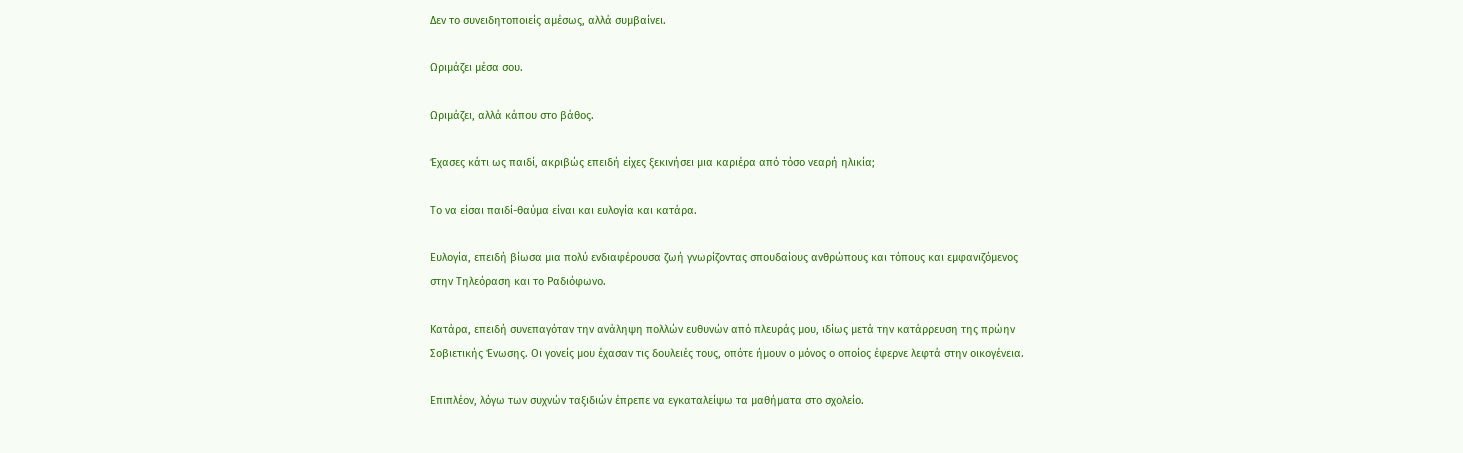Δεν το συνειδητοποιείς αμέσως, αλλά συμβαίνει.

Ωριμάζει μέσα σου.

Ωριμάζει, αλλά κάπου στο βάθος.

Έχασες κάτι ως παιδί, ακριβώς επειδή είχες ξεκινήσει μια καριέρα από τόσο νεαρή ηλικία;

Το να είσαι παιδί-θαύμα είναι και ευλογία και κατάρα.

Ευλογία, επειδή βίωσα μια πολύ ενδιαφέρουσα ζωή γνωρίζοντας σπουδαίους ανθρώπους και τόπους και εμφανιζόμενος στην Τηλεόραση και το Ραδιόφωνο.

Κατάρα, επειδή συνεπαγόταν την ανάληψη πολλών ευθυνών από πλευράς μου, ιδίως μετά την κατάρρευση της πρώην Σοβιετικής Ένωσης. Οι γονείς μου έχασαν τις δουλειές τους, οπότε ήμουν ο μόνος ο οποίος έφερνε λεφτά στην οικογένεια.

Επιπλέον, λόγω των συχνών ταξιδιών έπρεπε να εγκαταλείψω τα μαθήματα στο σχολείο.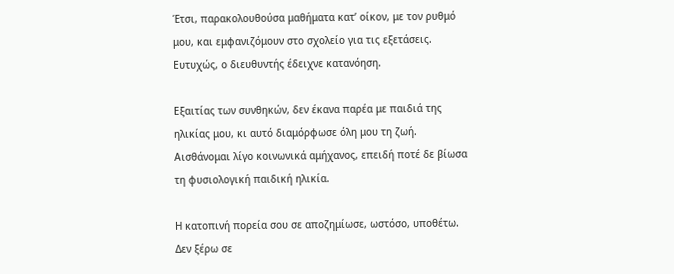Έτσι, παρακολουθούσα μαθήματα κατ’ οίκον, με τον ρυθμό μου, και εμφανιζόμουν στο σχολείο για τις εξετάσεις. Ευτυχώς, ο διευθυντής έδειχνε κατανόηση.

Εξαιτίας των συνθηκών, δεν έκανα παρέα με παιδιά της ηλικίας μου, κι αυτό διαμόρφωσε όλη μου τη ζωή. Αισθάνομαι λίγο κοινωνικά αμήχανος, επειδή ποτέ δε βίωσα τη φυσιολογική παιδική ηλικία.

Η κατοπινή πορεία σου σε αποζημίωσε, ωστόσο, υποθέτω. Δεν ξέρω σε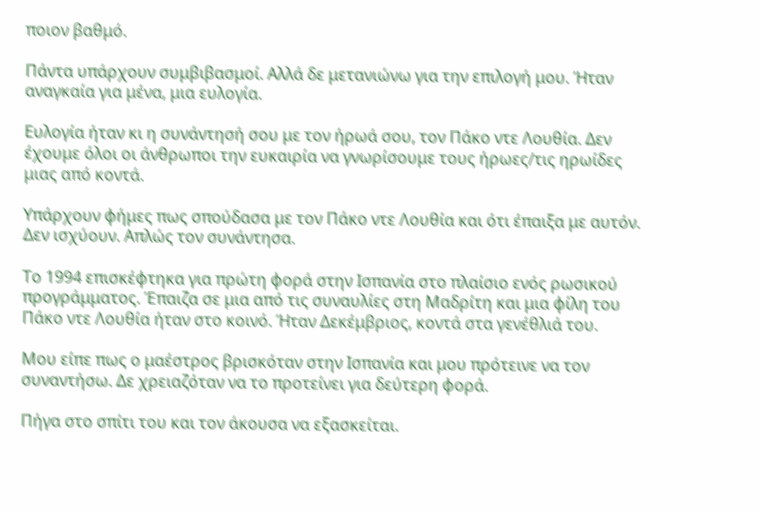ποιον βαθμό.

Πάντα υπάρχουν συμβιβασμοί. Αλλά δε μετανιώνω για την επιλογή μου. Ήταν αναγκαία για μένα, μια ευλογία.

Ευλογία ήταν κι η συνάντησή σου με τον ήρωά σου, τον Πάκο ντε Λουθία. Δεν έχουμε όλοι οι άνθρωποι την ευκαιρία να γνωρίσουμε τους ήρωες/τις ηρωίδες μιας από κοντά.

Υπάρχουν φήμες πως σπούδασα με τον Πάκο ντε Λουθία και ότι έπαιξα με αυτόν. Δεν ισχύουν. Απλώς τον συνάντησα.

Το 1994 επισκέφτηκα για πρώτη φορά στην Ισπανία στο πλαίσιο ενός ρωσικού προγράμματος. Έπαιζα σε μια από τις συναυλίες στη Μαδρίτη και μια φίλη του Πάκο ντε Λουθία ήταν στο κοινό. Ήταν Δεκέμβριος, κοντά στα γενέθλιά του.

Μου είπε πως ο μαέστρος βρισκόταν στην Ισπανία και μου πρότεινε να τον συναντήσω. Δε χρειαζόταν να το προτείνει για δεύτερη φορά.

Πήγα στο σπίτι του και τον άκουσα να εξασκείται.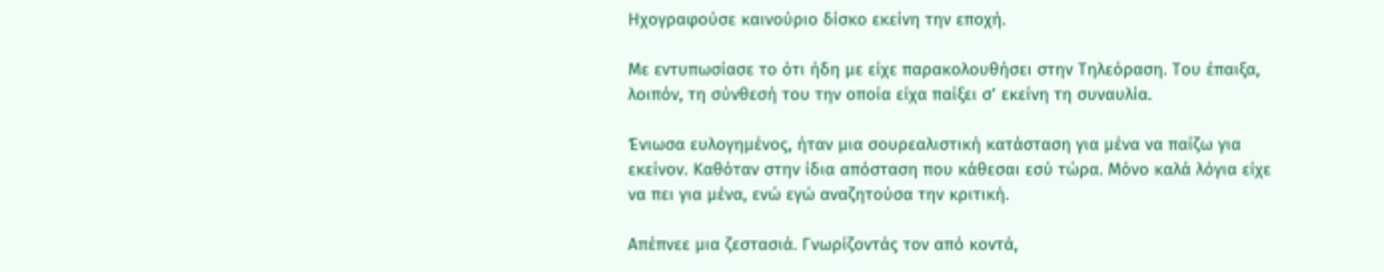Ηχογραφούσε καινούριο δίσκο εκείνη την εποχή.

Με εντυπωσίασε το ότι ήδη με είχε παρακολουθήσει στην Τηλεόραση. Του έπαιξα, λοιπόν, τη σύνθεσή του την οποία είχα παίξει σ’ εκείνη τη συναυλία.

Ένιωσα ευλογημένος, ήταν μια σουρεαλιστική κατάσταση για μένα να παίζω για εκείνον. Καθόταν στην ίδια απόσταση που κάθεσαι εσύ τώρα. Μόνο καλά λόγια είχε να πει για μένα, ενώ εγώ αναζητούσα την κριτική.

Απέπνεε μια ζεστασιά. Γνωρίζοντάς τον από κοντά,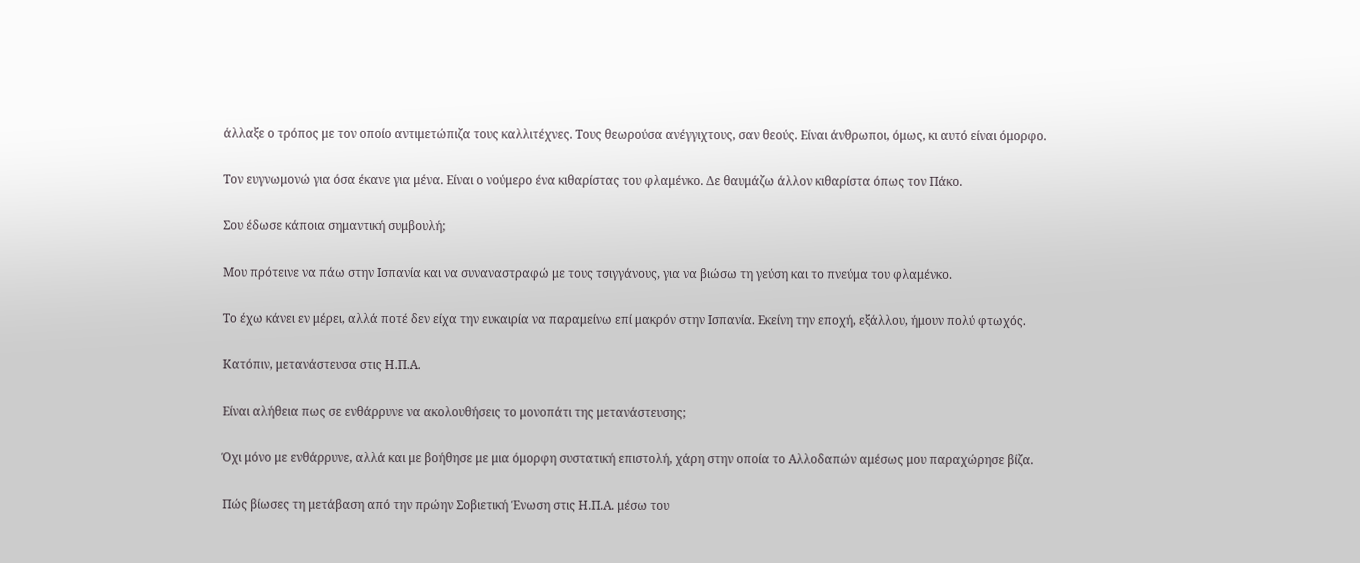άλλαξε ο τρόπος με τον οποίο αντιμετώπιζα τους καλλιτέχνες. Τους θεωρούσα ανέγγιχτους, σαν θεούς. Είναι άνθρωποι, όμως, κι αυτό είναι όμορφο.

Τον ευγνωμονώ για όσα έκανε για μένα. Είναι ο νούμερο ένα κιθαρίστας του φλαμένκο. Δε θαυμάζω άλλον κιθαρίστα όπως τον Πάκο.

Σου έδωσε κάποια σημαντική συμβουλή;

Μου πρότεινε να πάω στην Ισπανία και να συναναστραφώ με τους τσιγγάνους, για να βιώσω τη γεύση και το πνεύμα του φλαμένκο.

Το έχω κάνει εν μέρει, αλλά ποτέ δεν είχα την ευκαιρία να παραμείνω επί μακρόν στην Ισπανία. Εκείνη την εποχή, εξάλλου, ήμουν πολύ φτωχός.

Κατόπιν, μετανάστευσα στις Η.Π.Α.

Είναι αλήθεια πως σε ενθάρρυνε να ακολουθήσεις το μονοπάτι της μετανάστευσης;

Όχι μόνο με ενθάρρυνε, αλλά και με βοήθησε με μια όμορφη συστατική επιστολή, χάρη στην οποία το Αλλοδαπών αμέσως μου παραχώρησε βίζα.

Πώς βίωσες τη μετάβαση από την πρώην Σοβιετική Ένωση στις Η.Π.Α. μέσω του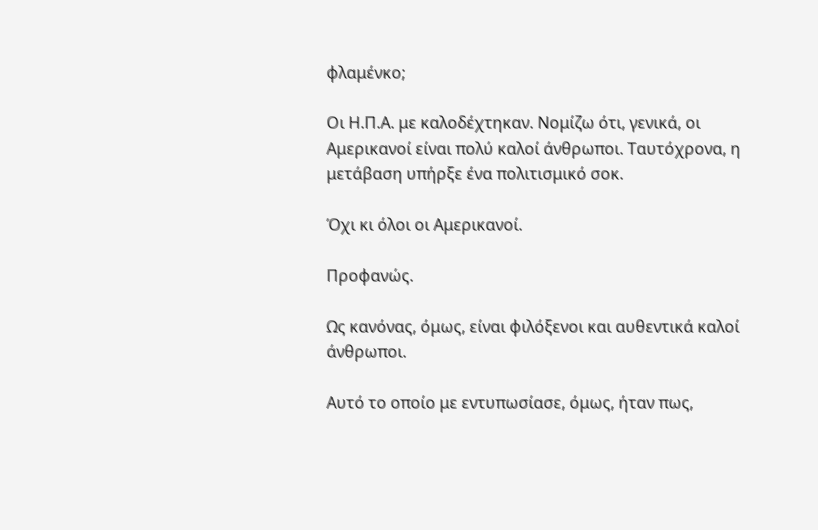φλαμένκο;

Οι Η.Π.Α. με καλοδέχτηκαν. Νομίζω ότι, γενικά, οι Αμερικανοί είναι πολύ καλοί άνθρωποι. Ταυτόχρονα, η μετάβαση υπήρξε ένα πολιτισμικό σοκ.

Όχι κι όλοι οι Αμερικανοί.

Προφανώς.

Ως κανόνας, όμως, είναι φιλόξενοι και αυθεντικά καλοί άνθρωποι.

Αυτό το οποίο με εντυπωσίασε, όμως, ήταν πως,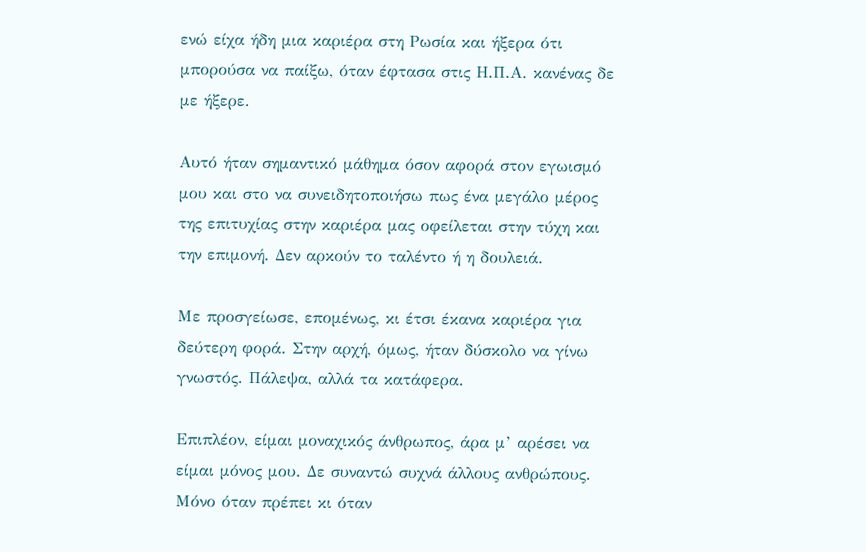ενώ είχα ήδη μια καριέρα στη Ρωσία και ήξερα ότι μπορούσα να παίξω, όταν έφτασα στις Η.Π.Α. κανένας δε με ήξερε.

Αυτό ήταν σημαντικό μάθημα όσον αφορά στον εγωισμό μου και στο να συνειδητοποιήσω πως ένα μεγάλο μέρος της επιτυχίας στην καριέρα μας οφείλεται στην τύχη και την επιμονή. Δεν αρκούν το ταλέντο ή η δουλειά.

Με προσγείωσε, επομένως, κι έτσι έκανα καριέρα για δεύτερη φορά. Στην αρχή, όμως, ήταν δύσκολο να γίνω γνωστός. Πάλεψα, αλλά τα κατάφερα.

Επιπλέον, είμαι μοναχικός άνθρωπος, άρα μ’ αρέσει να είμαι μόνος μου. Δε συναντώ συχνά άλλους ανθρώπους. Μόνο όταν πρέπει κι όταν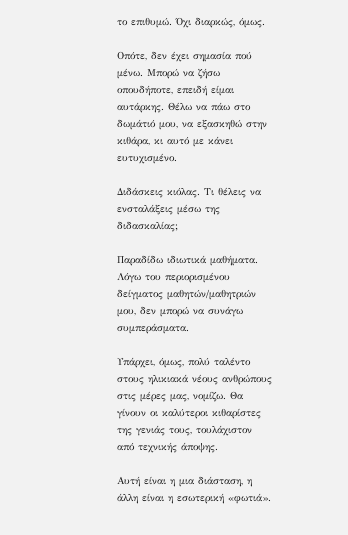το επιθυμώ. Όχι διαρκώς, όμως.

Οπότε, δεν έχει σημασία πού μένω. Μπορώ να ζήσω οπουδήποτε, επειδή είμαι αυτάρκης. Θέλω να πάω στο δωμάτιό μου, να εξασκηθώ στην κιθάρα, κι αυτό με κάνει ευτυχισμένο.

Διδάσκεις κιόλας. Τι θέλεις να ενσταλάξεις μέσω της διδασκαλίας;

Παραδίδω ιδιωτικά μαθήματα. Λόγω του περιορισμένου δείγματος μαθητών/μαθητριών μου, δεν μπορώ να συνάγω συμπεράσματα.

Υπάρχει, όμως, πολύ ταλέντο στους ηλικιακά νέους ανθρώπους στις μέρες μας, νομίζω. Θα γίνουν οι καλύτεροι κιθαρίστες της γενιάς τους, τουλάχιστον από τεχνικής άποψης.

Αυτή είναι η μια διάσταση, η άλλη είναι η εσωτερική «φωτιά».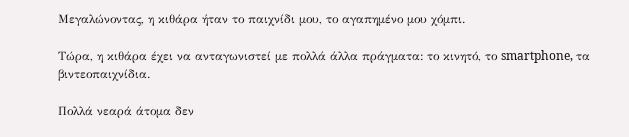Μεγαλώνοντας, η κιθάρα ήταν το παιχνίδι μου, το αγαπημένο μου χόμπι.

Τώρα, η κιθάρα έχει να ανταγωνιστεί με πολλά άλλα πράγματα: το κινητό, το smartphone, τα βιντεοπαιχνίδια.

Πολλά νεαρά άτομα δεν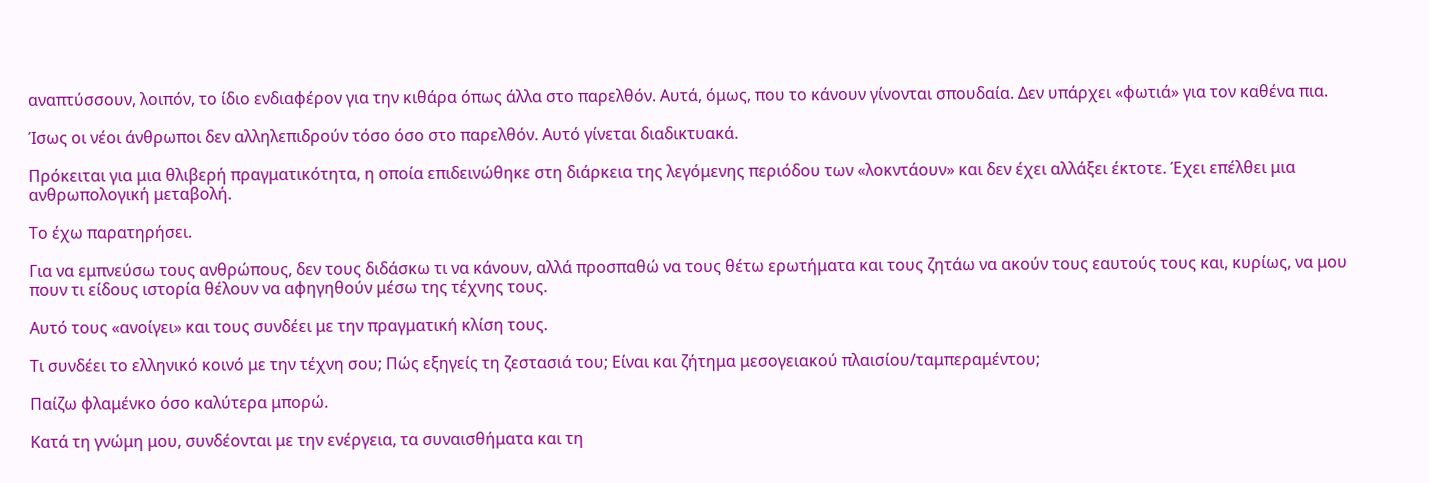αναπτύσσουν, λοιπόν, το ίδιο ενδιαφέρον για την κιθάρα όπως άλλα στο παρελθόν. Αυτά, όμως, που το κάνουν γίνονται σπουδαία. Δεν υπάρχει «φωτιά» για τον καθένα πια.

Ίσως οι νέοι άνθρωποι δεν αλληλεπιδρούν τόσο όσο στο παρελθόν. Αυτό γίνεται διαδικτυακά.

Πρόκειται για μια θλιβερή πραγματικότητα, η οποία επιδεινώθηκε στη διάρκεια της λεγόμενης περιόδου των «λοκντάουν» και δεν έχει αλλάξει έκτοτε. Έχει επέλθει μια ανθρωπολογική μεταβολή.

Το έχω παρατηρήσει.

Για να εμπνεύσω τους ανθρώπους, δεν τους διδάσκω τι να κάνουν, αλλά προσπαθώ να τους θέτω ερωτήματα και τους ζητάω να ακούν τους εαυτούς τους και, κυρίως, να μου πουν τι είδους ιστορία θέλουν να αφηγηθούν μέσω της τέχνης τους.

Αυτό τους «ανοίγει» και τους συνδέει με την πραγματική κλίση τους.

Τι συνδέει το ελληνικό κοινό με την τέχνη σου; Πώς εξηγείς τη ζεστασιά του; Είναι και ζήτημα μεσογειακού πλαισίου/ταμπεραμέντου;

Παίζω φλαμένκο όσο καλύτερα μπορώ.

Κατά τη γνώμη μου, συνδέονται με την ενέργεια, τα συναισθήματα και τη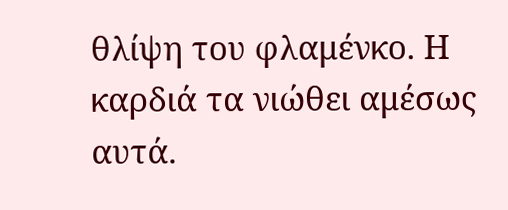θλίψη του φλαμένκο. Η καρδιά τα νιώθει αμέσως αυτά.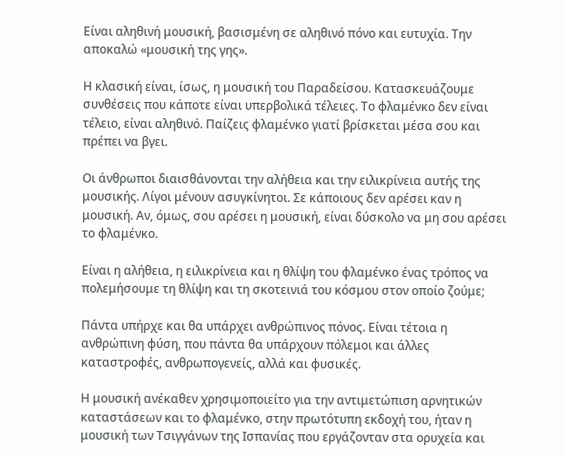Είναι αληθινή μουσική, βασισμένη σε αληθινό πόνο και ευτυχία. Την αποκαλώ «μουσική της γης».

Η κλασική είναι, ίσως, η μουσική του Παραδείσου. Κατασκευάζουμε συνθέσεις που κάποτε είναι υπερβολικά τέλειες. Το φλαμένκο δεν είναι τέλειο, είναι αληθινό. Παίζεις φλαμένκο γιατί βρίσκεται μέσα σου και πρέπει να βγει.

Οι άνθρωποι διαισθάνονται την αλήθεια και την ειλικρίνεια αυτής της μουσικής. Λίγοι μένουν ασυγκίνητοι. Σε κάποιους δεν αρέσει καν η μουσική. Αν, όμως, σου αρέσει η μουσική, είναι δύσκολο να μη σου αρέσει το φλαμένκο.

Είναι η αλήθεια, η ειλικρίνεια και η θλίψη του φλαμένκο ένας τρόπος να πολεμήσουμε τη θλίψη και τη σκοτεινιά του κόσμου στον οποίο ζούμε;

Πάντα υπήρχε και θα υπάρχει ανθρώπινος πόνος. Είναι τέτοια η ανθρώπινη φύση, που πάντα θα υπάρχουν πόλεμοι και άλλες καταστροφές, ανθρωπογενείς, αλλά και φυσικές.

Η μουσική ανέκαθεν χρησιμοποιείτο για την αντιμετώπιση αρνητικών καταστάσεων και το φλαμένκο, στην πρωτότυπη εκδοχή του, ήταν η μουσική των Τσιγγάνων της Ισπανίας που εργάζονταν στα ορυχεία και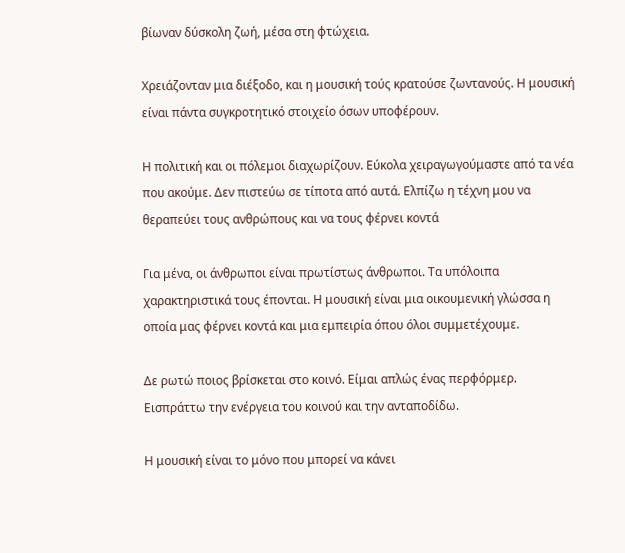βίωναν δύσκολη ζωή, μέσα στη φτώχεια.

Χρειάζονταν μια διέξοδο, και η μουσική τούς κρατούσε ζωντανούς. Η μουσική είναι πάντα συγκροτητικό στοιχείο όσων υποφέρουν.

Η πολιτική και οι πόλεμοι διαχωρίζoυν. Εύκολα χειραγωγούμαστε από τα νέα που ακούμε. Δεν πιστεύω σε τίποτα από αυτά. Ελπίζω η τέχνη μου να θεραπεύει τους ανθρώπους και να τους φέρνει κοντά

Για μένα, οι άνθρωποι είναι πρωτίστως άνθρωποι. Τα υπόλοιπα χαρακτηριστικά τους έπονται. Η μουσική είναι μια οικουμενική γλώσσα η οποία μας φέρνει κοντά και μια εμπειρία όπου όλοι συμμετέχουμε.

Δε ρωτώ ποιος βρίσκεται στο κοινό. Είμαι απλώς ένας περφόρμερ. Εισπράττω την ενέργεια του κοινού και την ανταποδίδω.

Η μουσική είναι το μόνο που μπορεί να κάνει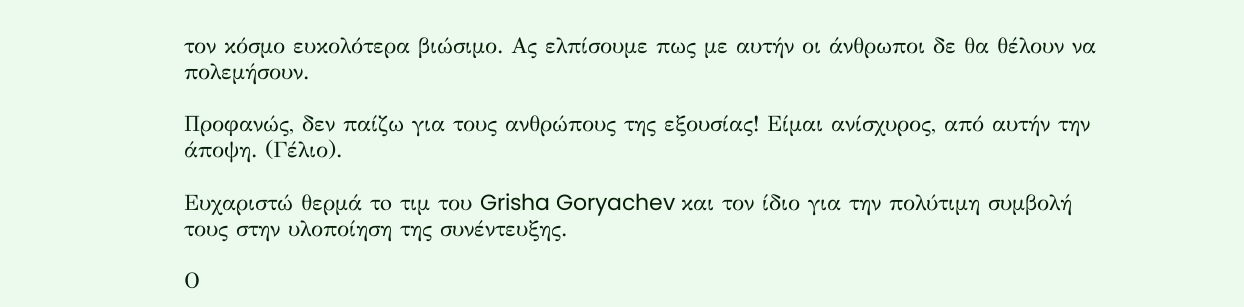τον κόσμο ευκολότερα βιώσιμο. Ας ελπίσουμε πως με αυτήν οι άνθρωποι δε θα θέλουν να πολεμήσουν.

Προφανώς, δεν παίζω για τους ανθρώπους της εξουσίας! Είμαι ανίσχυρος, από αυτήν την άποψη. (Γέλιο).

Ευχαριστώ θερμά τo τιμ του Grisha Goryachev και τον ίδιο για την πολύτιμη συμβολή τους στην υλοποίηση της συνέντευξης.

Ο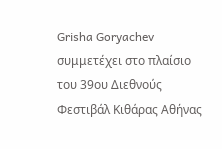Grisha Goryachev συμμετέχει στο πλαίσιο του 39ου Διεθνούς Φεστιβάλ Κιθάρας Αθήνας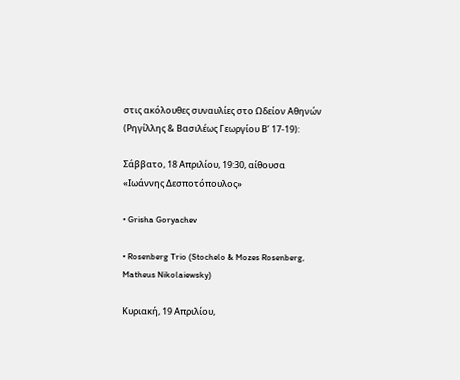στις ακόλουθες συναυλίες στο Ωδείον Αθηνών (Ρηγίλλης & Βασιλέως Γεωργίου Β’ 17-19):

Σάββατο, 18 Απριλίου, 19:30, αίθουσα «Ιωάννης Δεσποτόπουλος»

• Grisha Goryachev

• Rosenberg Trio (Stochelo & Mozes Rosenberg, Matheus Nikolaiewsky)

Κυριακή, 19 Απριλίου,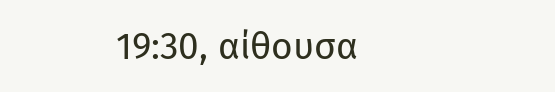19:30, αίθουσα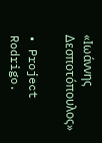«Ιωάννης Δεσποτόπουλος»

• Project Rodrigo.